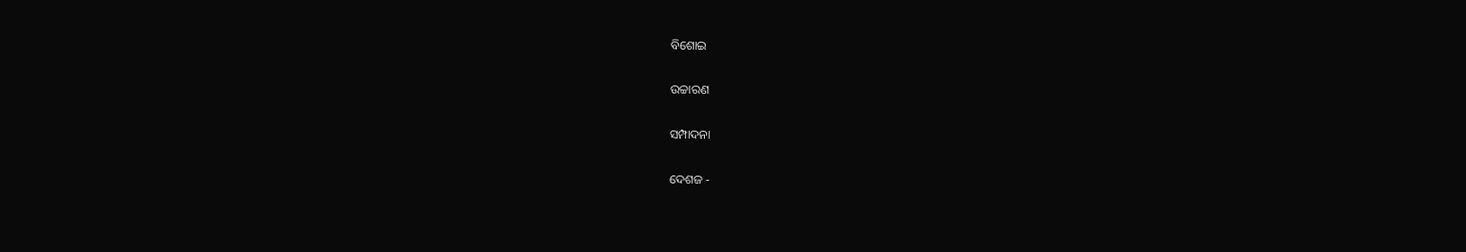ବିଶୋଇ

ଉଚ୍ଚାରଣ

ସମ୍ପାଦନା

ଦେଶଜ -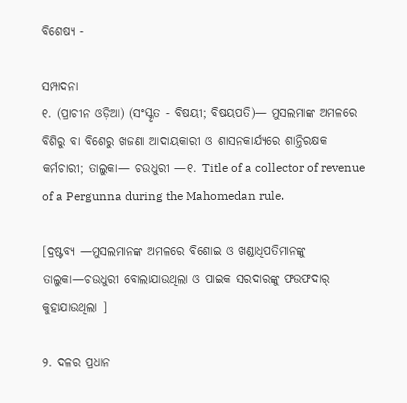ବିଶେଷ୍ୟ -

ସମ୍ପାଦନା
୧. (ପ୍ରାଚୀନ ଓଡ଼ିଆ) (ସଂସ୍କୃତ - ବିଷୟୀ; ବିଷୟପତି)— ମୁସଲମାଙ୍କ ଅମଳରେ ବିଶିରୁ ବା ବିଶେରୁ ଖଜଣା ଆଦାୟକାରୀ ଓ ଶାସନକାର୍ଯ୍ୟରେ ଶାନ୍ତିରକ୍ଷକ କର୍ମଚାରୀ; ତାଲୁକା— ଚଉଧୁରୀ —୧. Title of a collector of revenue of a Pergunna during the Mahomedan rule.

[ଦ୍ରଷ୍ଟବ୍ୟ —ମୁସଲମାନଙ୍କ ଅମଳରେ ବିଶୋଇ ଓ ଖଣ୍ଡାଧିପତିମାନଙ୍କୁ ତାଲୁକା—ଚଉଧୁରୀ ବୋଲାଯାଉଥିଲା ଓ ପାଇକ ସରଦାରଙ୍କୁ ଫଉଫଦାର୍ କୁହାଯାଉଥିଲା ]

୨. ଦଳର ପ୍ରଧାନ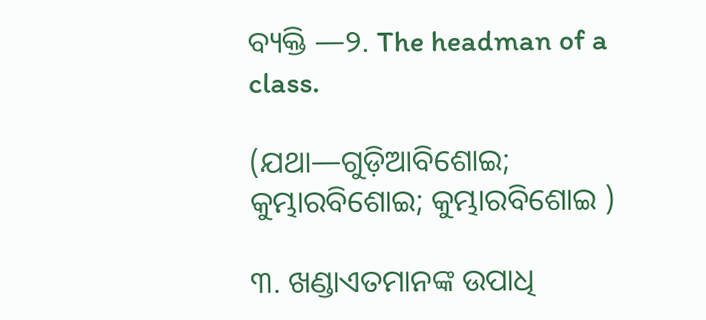ବ୍ୟକ୍ତି —୨. The headman of a class.

(ଯଥା—ଗୁଡ଼ିଆବିଶୋଇ; କୁମ୍ଭାରବିଶୋଇ; କୁମ୍ଭାରବିଶୋଇ )

୩. ଖଣ୍ଡାଏତମାନଙ୍କ ଉପାଧି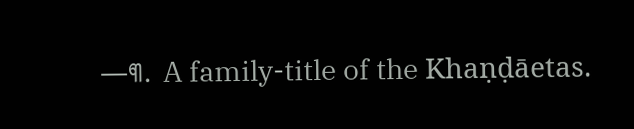—୩. A family-title of the Khaṇḍāetas.